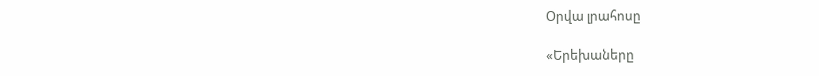Օրվա լրահոսը

«Երեխաները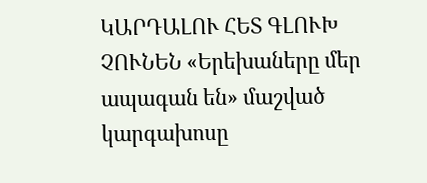ԿԱՐԴԱԼՈՒ ՀԵՏ ԳԼՈՒԽ ՉՈՒՆԵՆ «Երեխաները մեր ապագան են» մաշված կարգախոսը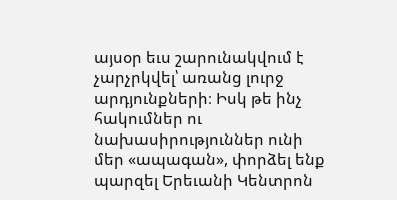այսօր եւս շարունակվում է չարչրկվել՝ առանց լուրջ արդյունքների։ Իսկ թե ինչ հակումներ ու նախասիրություններ ունի մեր «ապագան», փորձել ենք պարզել Երեւանի Կենտրոն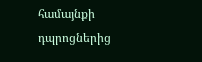համայնքի դպրոցներից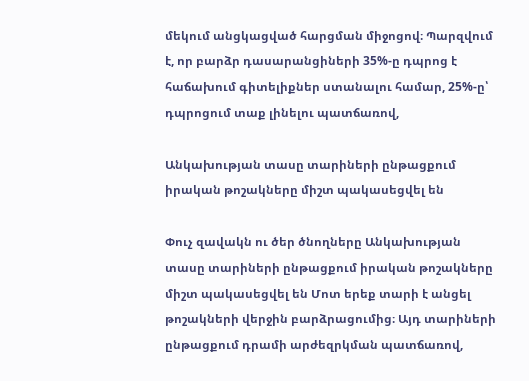մեկում անցկացված հարցման միջոցով։ Պարզվում է, որ բարձր դասարանցիների 35%-ը դպրոց է հաճախում գիտելիքներ ստանալու համար, 25%-ը՝ դպրոցում տաք լինելու պատճառով,

Անկախության տասը տարիների ընթացքում իրական թոշակները միշտ պակասեցվել են

Փուչ զավակն ու ծեր ծնողները Անկախության տասը տարիների ընթացքում իրական թոշակները միշտ պակասեցվել են Մոտ երեք տարի է անցել թոշակների վերջին բարձրացումից։ Այդ տարիների ընթացքում դրամի արժեզրկման պատճառով,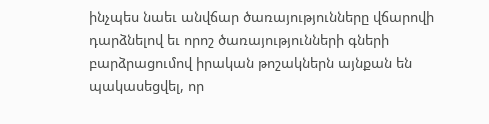ինչպես նաեւ անվճար ծառայությունները վճարովի դարձնելով եւ որոշ ծառայությունների գների բարձրացումով իրական թոշակներն այնքան են պակասեցվել, որ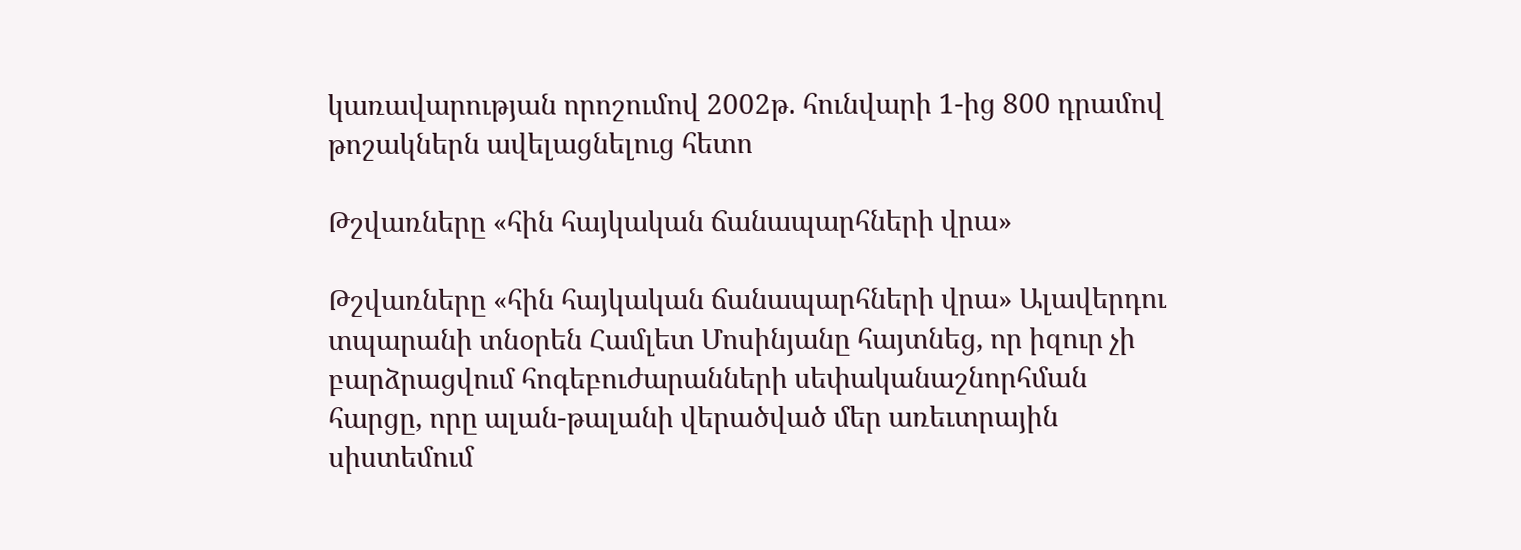կառավարության որոշումով 2002թ. հունվարի 1-ից 800 դրամով թոշակներն ավելացնելուց հետո

Թշվառները «հին հայկական ճանապարհների վրա»

Թշվառները «հին հայկական ճանապարհների վրա» Ալավերդու տպարանի տնօրեն Համլետ Մոսինյանը հայտնեց, որ իզուր չի բարձրացվում հոգեբուժարանների սեփականաշնորհման հարցը, որը ալան-թալանի վերածված մեր առեւտրային սիստեմում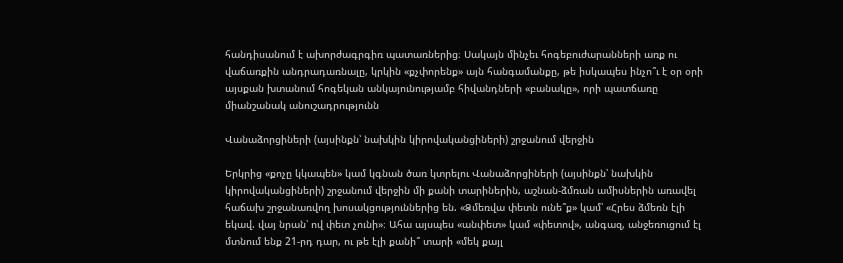հանդիսանում է ախորժագրգիռ պատառներից։ Սակայն մինչեւ հոգեբուժարանների առք ու վաճառքին անդրադառնալը, կրկին «քչփորենք» այն հանգամանքը, թե իսկապես ինչո՞ւ է օր օրի այսքան խտանում հոգեկան անկայունությամբ հիվանդների «բանակը», որի պատճառը միանշանակ անուշադրությունն

Վանաձորցիների (այսինքն՝ նախկին կիրովականցիների) շրջանում վերջին

Երկրից «քոչը կկապեն» կամ կգնան ծառ կտրելու Վանաձորցիների (այսինքն՝ նախկին կիրովականցիների) շրջանում վերջին մի քանի տարիներին, աշնան-ձմռան ամիսներին առավել հաճախ շրջանառվող խոսակցություններից են. «Ձմեռվա փետն ունե՞ք» կամ՝ «Հրես ձմեռն էլի եկավ. վայ նրան՝ ով փետ չունի»։ Ահա այսպես «անփետ» կամ «փետով», անգազ, անջեռուցում էլ մտնում ենք 21-րդ դար, ու թե էլի քանի՞ տարի «մեկ քայլ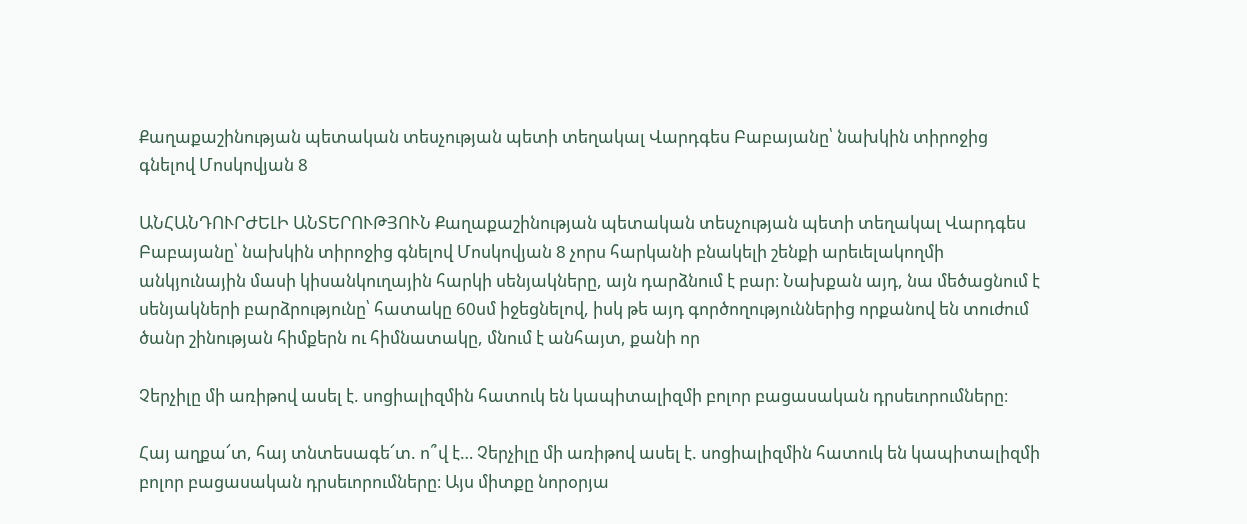Քաղաքաշինության պետական տեսչության պետի տեղակալ Վարդգես Բաբայանը՝ նախկին տիրոջից գնելով Մոսկովյան 8

ԱՆՀԱՆԴՈՒՐԺԵԼԻ ԱՆՏԵՐՈՒԹՅՈՒՆ Քաղաքաշինության պետական տեսչության պետի տեղակալ Վարդգես Բաբայանը՝ նախկին տիրոջից գնելով Մոսկովյան 8 չորս հարկանի բնակելի շենքի արեւելակողմի անկյունային մասի կիսանկուղային հարկի սենյակները, այն դարձնում է բար։ Նախքան այդ, նա մեծացնում է սենյակների բարձրությունը՝ հատակը 60սմ իջեցնելով, իսկ թե այդ գործողություններից որքանով են տուժում ծանր շինության հիմքերն ու հիմնատակը, մնում է անհայտ, քանի որ

Չերչիլը մի առիթով ասել է. սոցիալիզմին հատուկ են կապիտալիզմի բոլոր բացասական դրսեւորումները։

Հայ աղքա՜տ, հայ տնտեսագե՜տ. ո՞վ է… Չերչիլը մի առիթով ասել է. սոցիալիզմին հատուկ են կապիտալիզմի բոլոր բացասական դրսեւորումները։ Այս միտքը նորօրյա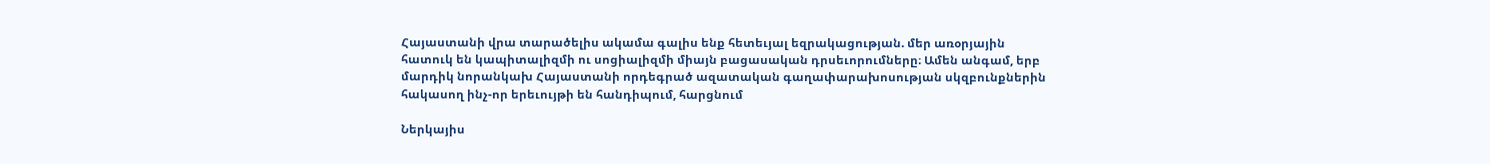Հայաստանի վրա տարածելիս ակամա գալիս ենք հետեւյալ եզրակացության. մեր առօրյային հատուկ են կապիտալիզմի ու սոցիալիզմի միայն բացասական դրսեւորումները։ Ամեն անգամ, երբ մարդիկ նորանկախ Հայաստանի որդեգրած ազատական գաղափարախոսության սկզբունքներին հակասող ինչ-որ երեւույթի են հանդիպում, հարցնում

Ներկայիս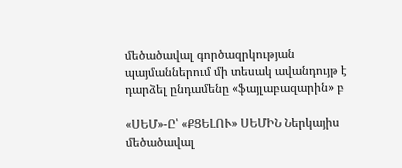մեծածավալ գործազրկության պայմաններում մի տեսակ ավանդույթ է դարձել ընդամենը «ֆայլաբազարին» բ

«ՍԵՄ»-Ը՝ «ՔՑԵԼՈՒ» ՍԵՄԻՆ Ներկայիս մեծածավալ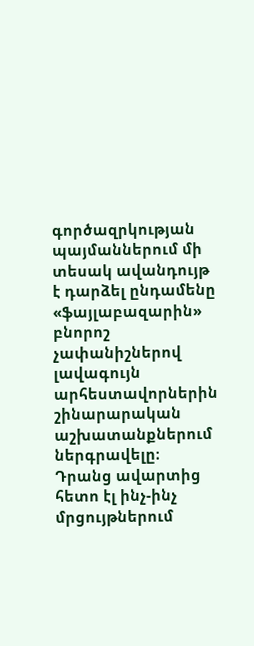գործազրկության պայմաններում մի տեսակ ավանդույթ է դարձել ընդամենը «ֆայլաբազարին» բնորոշ չափանիշներով լավագույն արհեստավորներին շինարարական աշխատանքներում ներգրավելը։ Դրանց ավարտից հետո էլ ինչ-ինչ մրցույթներում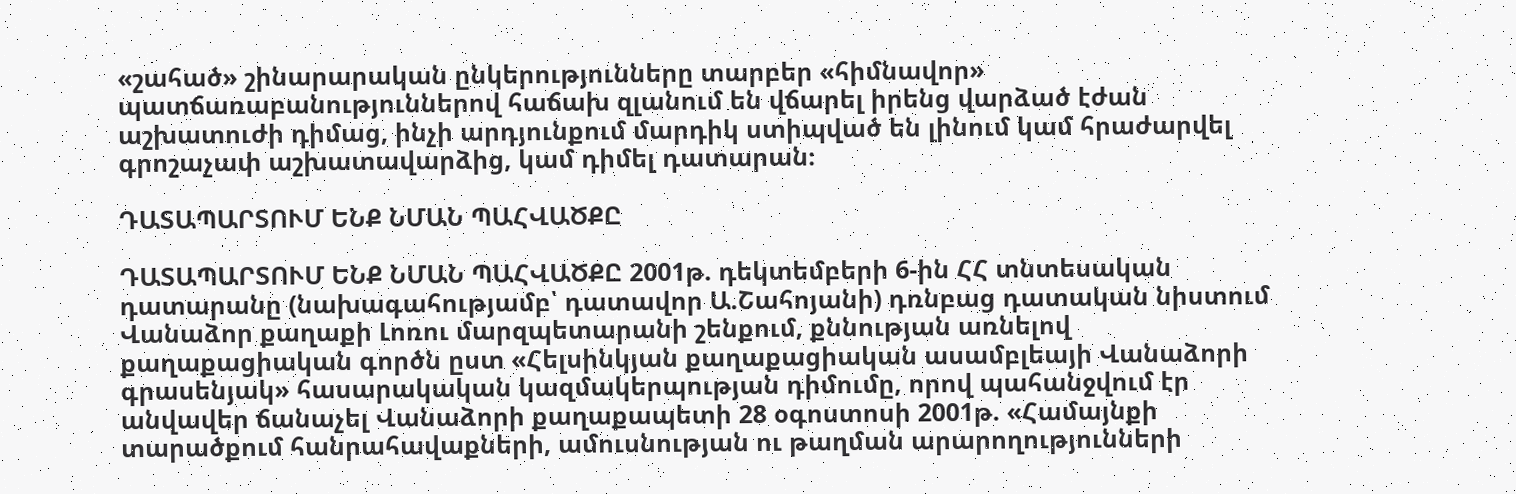«շահած» շինարարական ընկերությունները տարբեր «հիմնավոր» պատճառաբանություններով հաճախ զլանում են վճարել իրենց վարձած էժան աշխատուժի դիմաց, ինչի արդյունքում մարդիկ ստիպված են լինում կամ հրաժարվել գրոշաչափ աշխատավարձից, կամ դիմել դատարան։

ԴԱՏԱՊԱՐՏՈՒՄ ԵՆՔ ՆՄԱՆ ՊԱՀՎԱԾՔԸ

ԴԱՏԱՊԱՐՏՈՒՄ ԵՆՔ ՆՄԱՆ ՊԱՀՎԱԾՔԸ 2001թ. դեկտեմբերի 6-ին ՀՀ տնտեսական դատարանը (նախագահությամբ՝ դատավոր Ա.Շահոյանի) դռնբաց դատական նիստում Վանաձոր քաղաքի Լոռու մարզպետարանի շենքում, քննության առնելով քաղաքացիական գործն ըստ «Հելսինկյան քաղաքացիական ասամբլեայի Վանաձորի գրասենյակ» հասարակական կազմակերպության դիմումը, որով պահանջվում էր անվավեր ճանաչել Վանաձորի քաղաքապետի 28 օգոստոսի 2001թ. «Համայնքի տարածքում հանրահավաքների, ամուսնության ու թաղման արարողությունների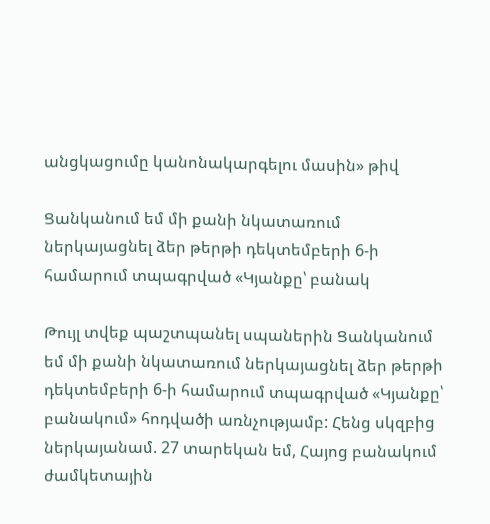անցկացումը կանոնակարգելու մասին» թիվ

Ցանկանում եմ մի քանի նկատառում ներկայացնել ձեր թերթի դեկտեմբերի 6-ի համարում տպագրված «Կյանքը՝ բանակ

Թույլ տվեք պաշտպանել սպաներին Ցանկանում եմ մի քանի նկատառում ներկայացնել ձեր թերթի դեկտեմբերի 6-ի համարում տպագրված «Կյանքը՝ բանակում» հոդվածի առնչությամբ: Հենց սկզբից ներկայանամ. 27 տարեկան եմ, Հայոց բանակում ժամկետային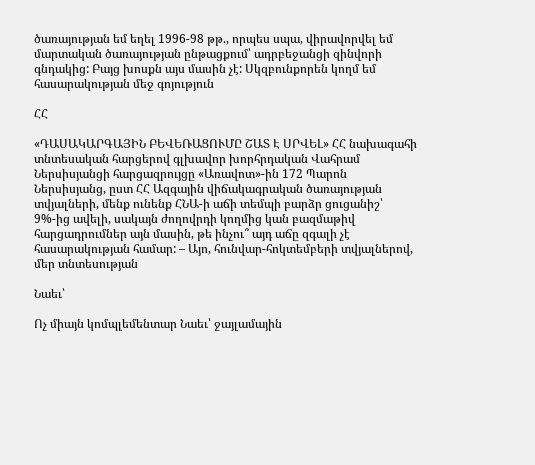ծառայության եմ եղել 1996-98 թթ., որպես սպա, վիրավորվել եմ մարտական ծառայության ընթացքում՝ ադրբեջանցի զինվորի գնդակից: Բայց խոսքն այս մասին չէ: Սկզբունքորեն կողմ եմ հասարակության մեջ գոյություն

ՀՀ

«ԴԱՍԱԿԱՐԳԱՅԻՆ ԲԵՎԵՌԱՑՈՒՄԸ ՇԱՏ Է ՍՐՎԵԼ» ՀՀ նախագահի տնտեսական հարցերով գլխավոր խորհրդական Վահրամ Ներսիսյանցի հարցազրույցը «Առավոտ»-ին 172 Պարոն Ներսիսյանց, ըստ ՀՀ Ազգային վիճակագրական ծառայության տվյալների, մենք ունենք ՀՆԱ-ի աճի տեմպի բարձր ցուցանիշ՝ 9%-ից ավելի, սակայն ժողովրդի կողմից կան բազմաթիվ հարցադրումներ այն մասին, թե ինչու՞ այդ աճը զգալի չէ հասարակության համար: – Այո, հունվար-հոկտեմբերի տվյալներով, մեր տնտեսության

Նաեւ՝

Ոչ միայն կոմպլեմենտար Նաեւ՝ ջայլամային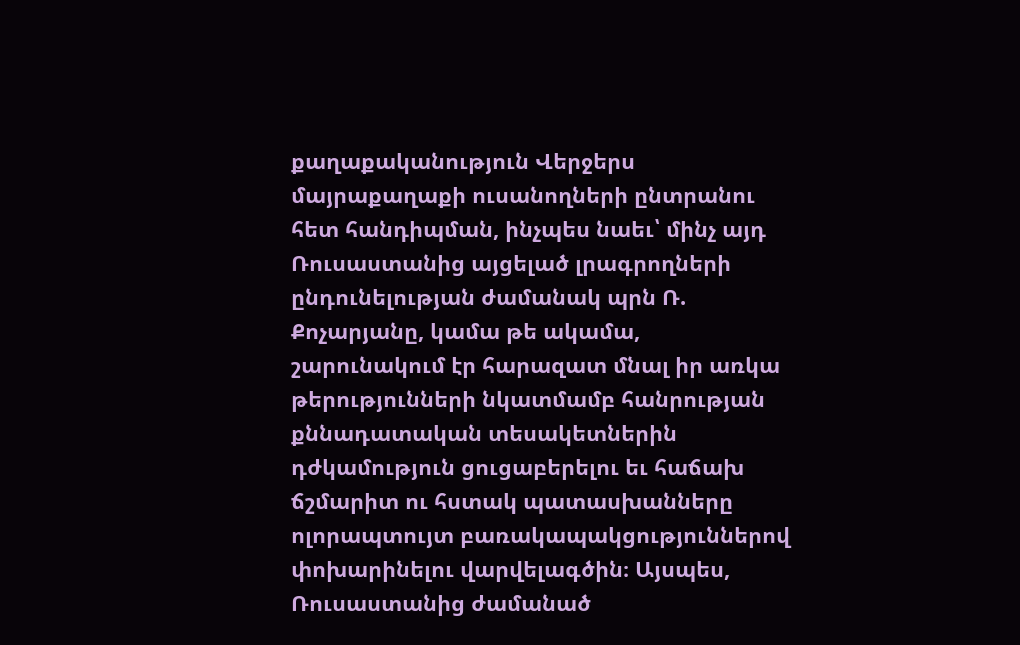քաղաքականություն Վերջերս մայրաքաղաքի ուսանողների ընտրանու հետ հանդիպման, ինչպես նաեւ՝ մինչ այդ Ռուսաստանից այցելած լրագրողների ընդունելության ժամանակ պրն Ռ. Քոչարյանը, կամա թե ակամա, շարունակում էր հարազատ մնալ իր առկա թերությունների նկատմամբ հանրության քննադատական տեսակետներին դժկամություն ցուցաբերելու եւ հաճախ ճշմարիտ ու հստակ պատասխանները ոլորապտույտ բառակապակցություններով փոխարինելու վարվելագծին։ Այսպես, Ռուսաստանից ժամանած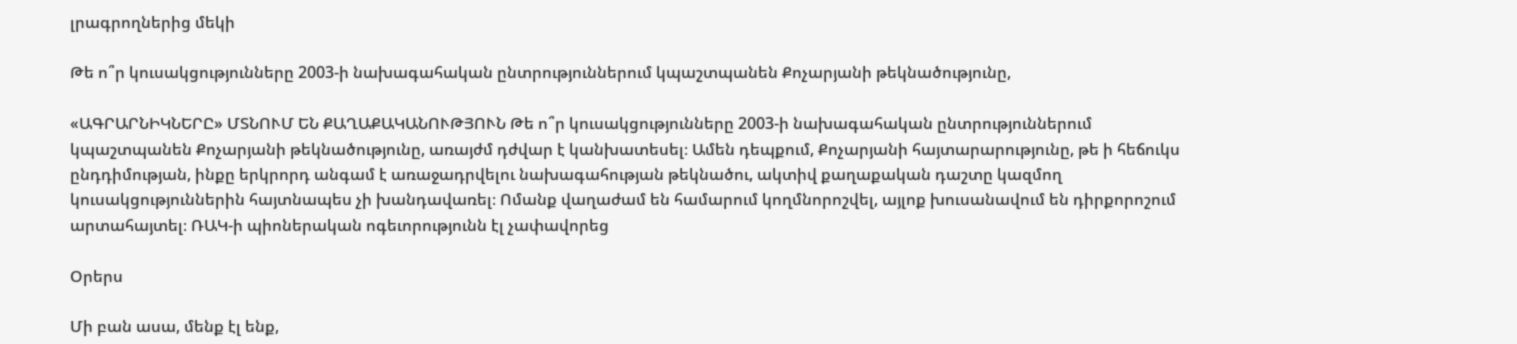լրագրողներից մեկի

Թե ո՞ր կուսակցությունները 2003-ի նախագահական ընտրություններում կպաշտպանեն Քոչարյանի թեկնածությունը,

«ԱԳՐԱՐՆԻԿՆԵՐԸ» ՄՏՆՈՒՄ ԵՆ ՔԱՂԱՔԱԿԱՆՈՒԹՅՈՒՆ Թե ո՞ր կուսակցությունները 2003-ի նախագահական ընտրություններում կպաշտպանեն Քոչարյանի թեկնածությունը, առայժմ դժվար է կանխատեսել։ Ամեն դեպքում, Քոչարյանի հայտարարությունը, թե ի հեճուկս ընդդիմության, ինքը երկրորդ անգամ է առաջադրվելու նախագահության թեկնածու, ակտիվ քաղաքական դաշտը կազմող կուսակցություններին հայտնապես չի խանդավառել։ Ոմանք վաղաժամ են համարում կողմնորոշվել, այլոք խուսանավում են դիրքորոշում արտահայտել։ ՌԱԿ-ի պիոներական ոգեւորությունն էլ չափավորեց

Օրերս

Մի բան ասա, մենք էլ ենք,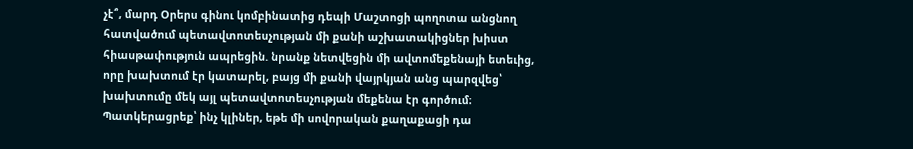չէ՞, մարդ Օրերս գինու կոմբինատից դեպի Մաշտոցի պողոտա անցնող հատվածում պետավտոտեսչության մի քանի աշխատակիցներ խիստ հիասթափություն ապրեցին. նրանք նետվեցին մի ավտոմեքենայի ետեւից, որը խախտում էր կատարել, բայց մի քանի վայրկյան անց պարզվեց՝ խախտումը մեկ այլ պետավտոտեսչության մեքենա էր գործում։ Պատկերացրեք՝ ինչ կլիներ, եթե մի սովորական քաղաքացի դա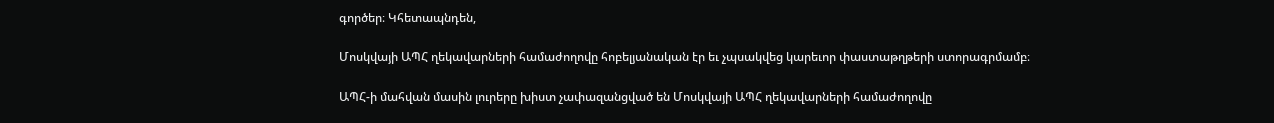գործեր։ Կհետապնդեն,

Մոսկվայի ԱՊՀ ղեկավարների համաժողովը հոբելյանական էր եւ չպսակվեց կարեւոր փաստաթղթերի ստորագրմամբ։

ԱՊՀ-ի մահվան մասին լուրերը խիստ չափազանցված են Մոսկվայի ԱՊՀ ղեկավարների համաժողովը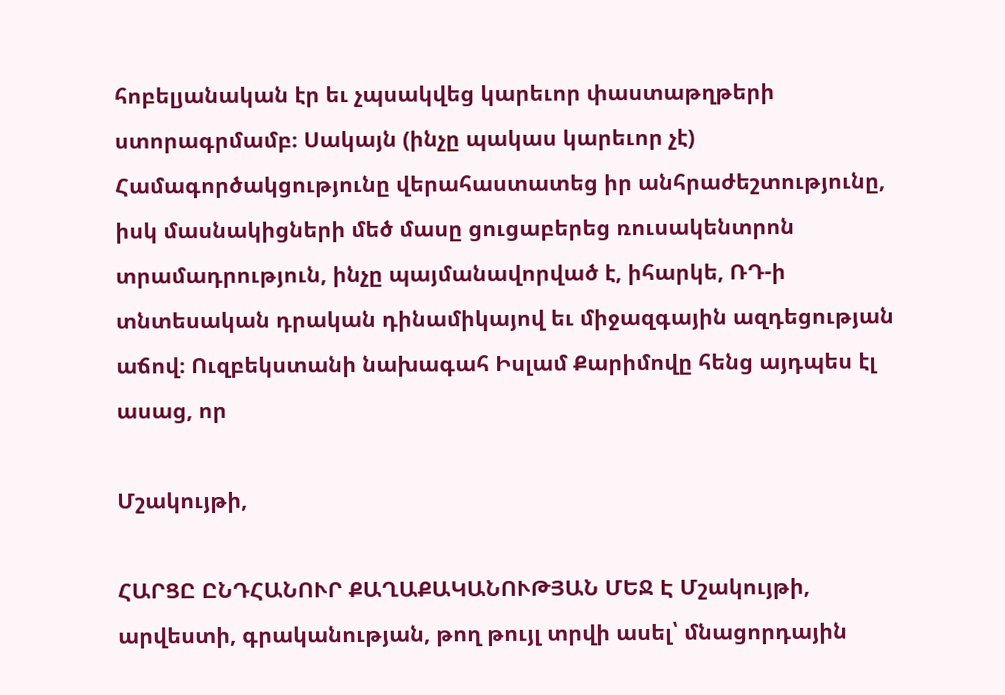հոբելյանական էր եւ չպսակվեց կարեւոր փաստաթղթերի ստորագրմամբ։ Սակայն (ինչը պակաս կարեւոր չէ) Համագործակցությունը վերահաստատեց իր անհրաժեշտությունը, իսկ մասնակիցների մեծ մասը ցուցաբերեց ռուսակենտրոն տրամադրություն, ինչը պայմանավորված է, իհարկե, ՌԴ-ի տնտեսական դրական դինամիկայով եւ միջազգային ազդեցության աճով։ Ուզբեկստանի նախագահ Իսլամ Քարիմովը հենց այդպես էլ ասաց, որ

Մշակույթի,

ՀԱՐՑԸ ԸՆԴՀԱՆՈՒՐ ՔԱՂԱՔԱԿԱՆՈՒԹՅԱՆ ՄԵՋ Է Մշակույթի, արվեստի, գրականության, թող թույլ տրվի ասել՝ մնացորդային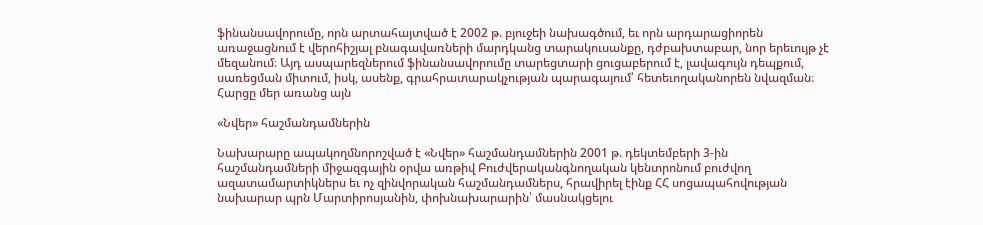ֆինանսավորումը, որն արտահայտված է 2002 թ. բյուջեի նախագծում, եւ որն արդարացիորեն առաջացնում է վերոհիշյալ բնագավառների մարդկանց տարակուսանքը, դժբախտաբար, նոր երեւույթ չէ մեզանում։ Այդ ասպարեզներում ֆինանսավորումը տարեցտարի ցուցաբերում է, լավագույն դեպքում, սառեցման միտում, իսկ, ասենք, գրահրատարակչության պարագայում՝ հետեւողականորեն նվազման։ Հարցը մեր առանց այն

«Նվեր» հաշմանդամներին

Նախարարը ապակողմնորոշված է «Նվեր» հաշմանդամներին 2001 թ. դեկտեմբերի 3-ին հաշմանդամների միջազգային օրվա առթիվ Բուժվերականգնողական կենտրոնում բուժվող ազատամարտիկներս եւ ոչ զինվորական հաշմանդամներս, հրավիրել էինք ՀՀ սոցապահովության նախարար պրն Մարտիրոսյանին, փոխնախարարին՝ մասնակցելու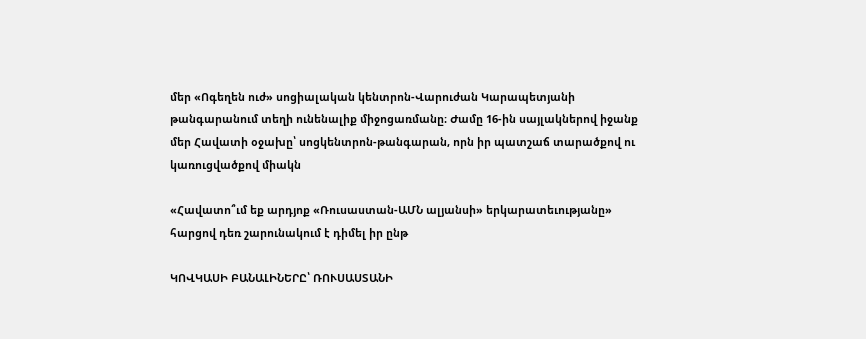մեր «Ոգեղեն ուժ» սոցիալական կենտրոն-Վարուժան Կարապետյանի թանգարանում տեղի ունենալիք միջոցառմանը։ Ժամը 16-ին սայլակներով իջանք մեր Հավատի օջախը՝ սոցկենտրոն-թանգարան, որն իր պատշաճ տարածքով ու կառուցվածքով միակն

«Հավատո՞ւմ եք արդյոք «Ռուսաստան-ԱՄՆ ալյանսի» երկարատեւությանը» հարցով դեռ շարունակում է դիմել իր ընթ

ԿՈՎԿԱՍԻ ԲԱՆԱԼԻՆԵՐԸ՝ ՌՈՒՍԱՍՏԱՆԻ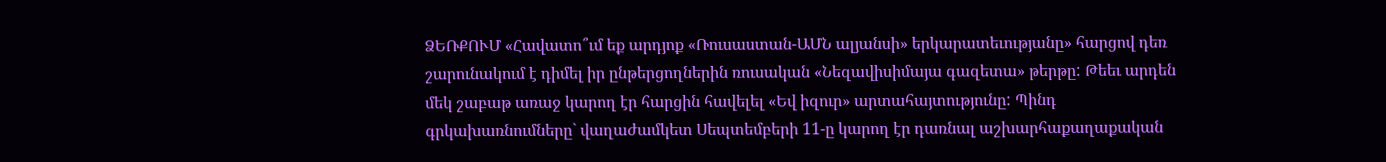ՁԵՌՔՈՒՄ «Հավատո՞ւմ եք արդյոք «Ռուսաստան-ԱՄՆ ալյանսի» երկարատեւությանը» հարցով դեռ շարունակում է դիմել իր ընթերցողներին ռուսական «Նեզավիսիմայա գազետա» թերթը: Թեեւ արդեն մեկ շաբաթ առաջ կարող էր հարցին հավելել «Եվ իզուր» արտահայտությունը: Պինդ գրկախառնումները` վաղաժամկետ Սեպտեմբերի 11-ը կարող էր դառնալ աշխարհաքաղաքական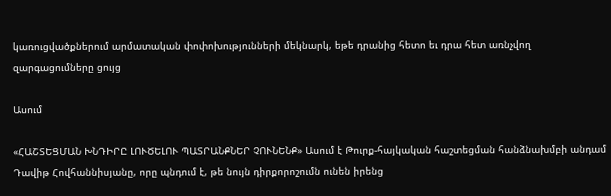կառուցվածքներում արմատական փոփոխությունների մեկնարկ, եթե դրանից հետո եւ դրա հետ առնչվող զարգացումները ցույց

Ասում

«ՀԱՇՏԵՑՄԱՆ ԽՆԴԻՐԸ ԼՈՒԾԵԼՈՒ ՊԱՏՐԱՆՔՆԵՐ ՉՈՒՆԵՆՔ» Ասում է Թուրք-հայկական հաշտեցման հանձնախմբի անդամ Դավիթ Հովհաննիսյանը, որը պնդում է, թե նույն դիրքորոշումն ունեն իրենց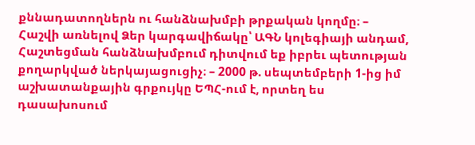քննադատողներն ու հանձնախմբի թրքական կողմը։ – Հաշվի առնելով Ձեր կարգավիճակը՝ ԱԳՆ կոլեգիայի անդամ, Հաշտեցման հանձնախմբում դիտվում եք իբրեւ պետության քողարկված ներկայացուցիչ։ – 2000 թ. սեպտեմբերի 1-ից իմ աշխատանքային գրքույկը ԵՊՀ-ում է, որտեղ ես դասախոսում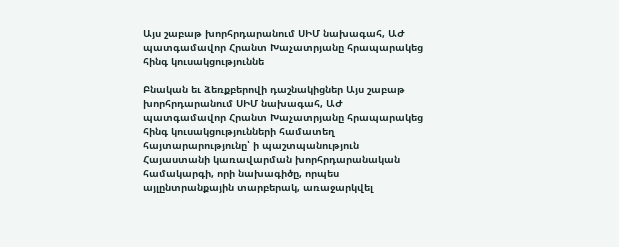Այս շաբաթ խորհրդարանում ՍԻՄ նախագահ, ԱԺ պատգամավոր Հրանտ Խաչատրյանը հրապարակեց հինգ կուսակցություննե

Բնական եւ ձեռքբերովի դաշնակիցներ Այս շաբաթ խորհրդարանում ՍԻՄ նախագահ, ԱԺ պատգամավոր Հրանտ Խաչատրյանը հրապարակեց հինգ կուսակցությունների համատեղ հայտարարությունը՝ ի պաշտպանություն Հայաստանի կառավարման խորհրդարանական համակարգի, որի նախագիծը, որպես այլընտրանքային տարբերակ, առաջարկվել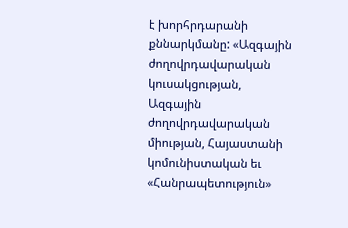է խորհրդարանի քննարկմանը: «Ազգային ժողովրդավարական կուսակցության, Ազգային ժողովրդավարական միության, Հայաստանի կոմունիստական եւ «Հանրապետություն»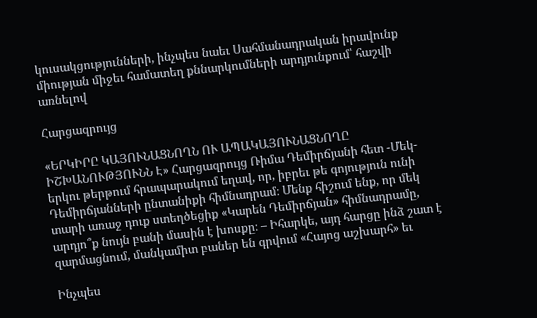կուսակցությունների, ինչպես նաեւ Սահմանադրական իրավունք միության միջեւ համատեղ քննարկումների արդյունքում՝ հաշվի առնելով

Հարցազրույց

«ԵՐԿԻՐԸ ԿԱՅՈՒՆԱՑՆՈՂՆ ՈՒ ԱՊԱԿԱՅՈՒՆԱՑՆՈՂԸ ԻՇԽԱՆՈՒԹՅՈՒՆՆ Է» Հարցազրույց Ռիմա Դեմիրճյանի հետ -Մեկ-երկու թերթում հրապարակում եղավ, որ, իբրեւ թե գոյություն ունի Դեմիրճյանների ընտանիքի հիմնադրամ։ Մենք հիշում ենք, որ մեկ տարի առաջ դուք ստեղծեցիք «Կարեն Դեմիրճյան» հիմնադրամը, արդյո՞ք նույն բանի մասին է խոսքը։ – Իհարկե, այդ հարցը ինձ շատ է զարմացնում, մանկամիտ բաներ են գրվում «Հայոց աշխարհ» եւ

Ինչպես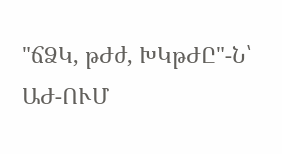"ճՁԿ, թԺժ, ԽԿթԺԸ"-Ն՝ ԱԺ-ՈՒՄ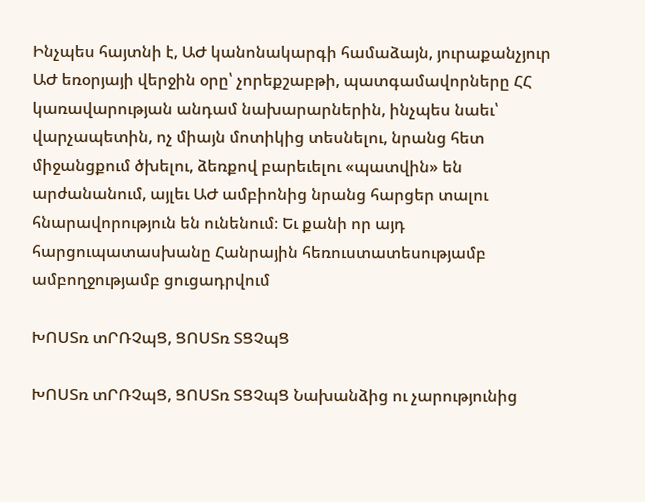Ինչպես հայտնի է, ԱԺ կանոնակարգի համաձայն, յուրաքանչյուր ԱԺ եռօրյայի վերջին օրը՝ չորեքշաբթի, պատգամավորները ՀՀ կառավարության անդամ նախարարներին, ինչպես նաեւ՝ վարչապետին, ոչ միայն մոտիկից տեսնելու, նրանց հետ միջանցքում ծխելու, ձեռքով բարեւելու «պատվին» են արժանանում, այլեւ ԱԺ ամբիոնից նրանց հարցեր տալու հնարավորություն են ունենում։ Եւ քանի որ այդ հարցուպատասխանը Հանրային հեռուստատեսությամբ ամբողջությամբ ցուցադրվում

ԽՈՍՏռ տՐՌՉպՑ, ՑՈՍՏռ ՏՑՉպՑ

ԽՈՍՏռ տՐՌՉպՑ, ՑՈՍՏռ ՏՑՉպՑ Նախանձից ու չարությունից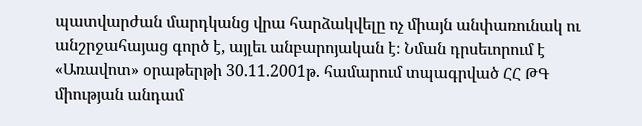պատվարժան մարդկանց վրա հարձակվելը ոչ միայն անփառունակ ու անշրջահայաց գործ է, այլեւ անբարոյական է։ Նման դրսեւորում է «Առավոտ» օրաթերթի 30.11.2001թ. համարում տպագրված ՀՀ ԹԳ միության անդամ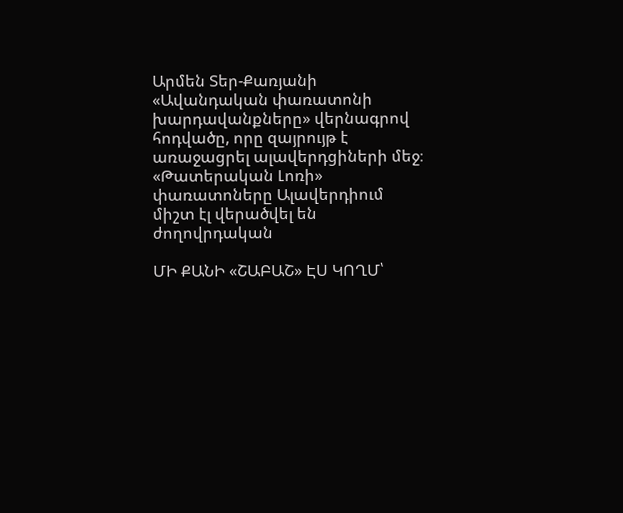Արմեն Տեր-Քառյանի «Ավանդական փառատոնի խարդավանքները» վերնագրով հոդվածը, որը զայրույթ է առաջացրել ալավերդցիների մեջ։ «Թատերական Լոռի» փառատոները Ալավերդիում միշտ էլ վերածվել են ժողովրդական

ՄԻ ՔԱՆԻ «ՇԱԲԱՇ» ԷՍ ԿՈՂՄ՝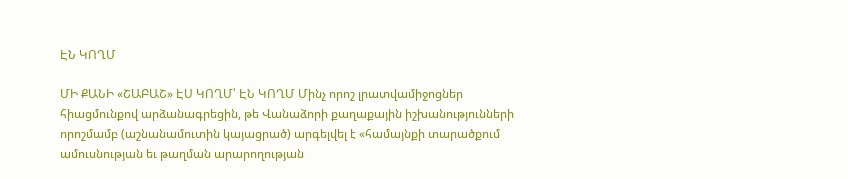ԷՆ ԿՈՂՄ

ՄԻ ՔԱՆԻ «ՇԱԲԱՇ» ԷՍ ԿՈՂՄ՝ ԷՆ ԿՈՂՄ Մինչ որոշ լրատվամիջոցներ հիացմունքով արձանագրեցին, թե Վանաձորի քաղաքային իշխանությունների որոշմամբ (աշնանամուտին կայացրած) արգելվել է «համայնքի տարածքում ամուսնության եւ թաղման արարողության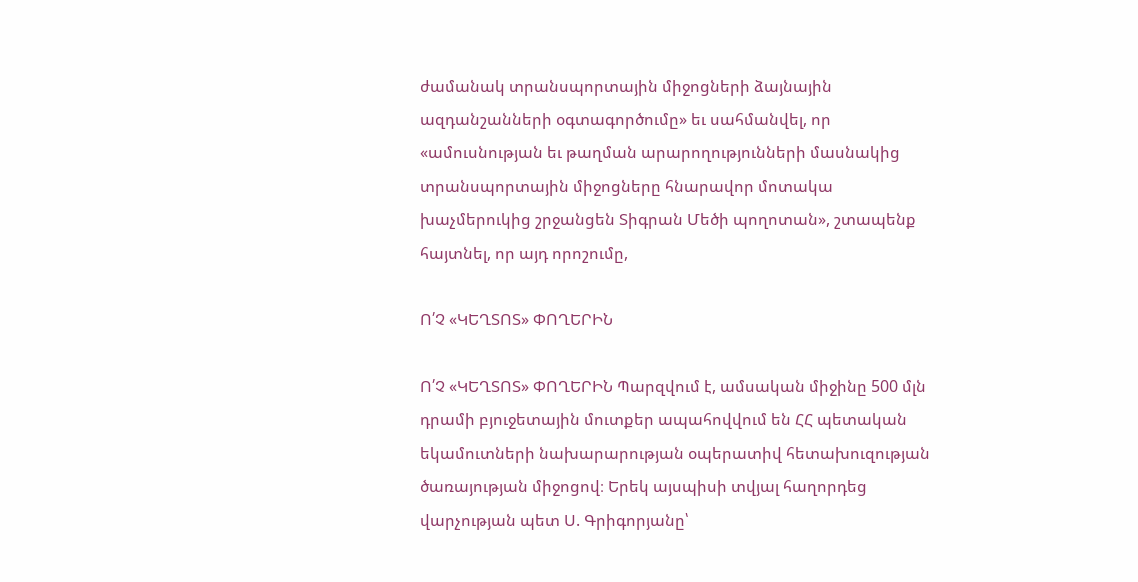ժամանակ տրանսպորտային միջոցների ձայնային ազդանշանների օգտագործումը» եւ սահմանվել, որ «ամուսնության եւ թաղման արարողությունների մասնակից տրանսպորտային միջոցները հնարավոր մոտակա խաչմերուկից շրջանցեն Տիգրան Մեծի պողոտան», շտապենք հայտնել, որ այդ որոշումը,

Ո՛Չ «ԿԵՂՏՈՏ» ՓՈՂԵՐԻՆ

Ո՛Չ «ԿԵՂՏՈՏ» ՓՈՂԵՐԻՆ Պարզվում է, ամսական միջինը 500 մլն դրամի բյուջետային մուտքեր ապահովվում են ՀՀ պետական եկամուտների նախարարության օպերատիվ հետախուզության ծառայության միջոցով։ Երեկ այսպիսի տվյալ հաղորդեց վարչության պետ Ս. Գրիգորյանը՝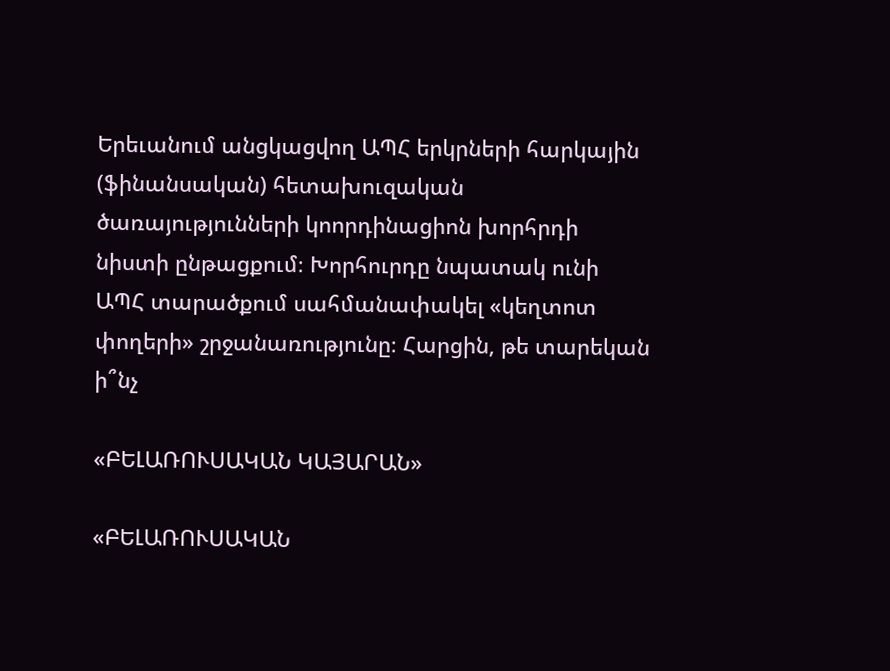Երեւանում անցկացվող ԱՊՀ երկրների հարկային (ֆինանսական) հետախուզական ծառայությունների կոորդինացիոն խորհրդի նիստի ընթացքում։ Խորհուրդը նպատակ ունի ԱՊՀ տարածքում սահմանափակել «կեղտոտ փողերի» շրջանառությունը։ Հարցին, թե տարեկան ի՞նչ

«ԲԵԼԱՌՈՒՍԱԿԱՆ ԿԱՅԱՐԱՆ»

«ԲԵԼԱՌՈՒՍԱԿԱՆ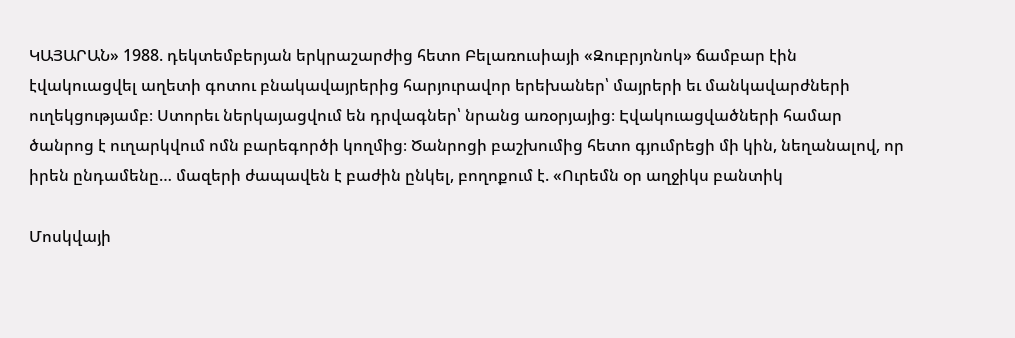ԿԱՅԱՐԱՆ» 1988. դեկտեմբերյան երկրաշարժից հետո Բելառուսիայի «Զուբրյոնոկ» ճամբար էին էվակուացվել աղետի գոտու բնակավայրերից հարյուրավոր երեխաներ՝ մայրերի եւ մանկավարժների ուղեկցությամբ։ Ստորեւ ներկայացվում են դրվագներ՝ նրանց առօրյայից։ Էվակուացվածների համար ծանրոց է ուղարկվում ոմն բարեգործի կողմից։ Ծանրոցի բաշխումից հետո գյումրեցի մի կին, նեղանալով, որ իրեն ընդամենը… մազերի ժապավեն է բաժին ընկել, բողոքում է. «Ուրեմն օր աղջիկս բանտիկ

Մոսկվայի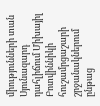միությունների տան Սյունազարդ դահլիճում Միխայիլ Բոտվիննիկի հուշամրցաշարի շրջանակներում ընթաց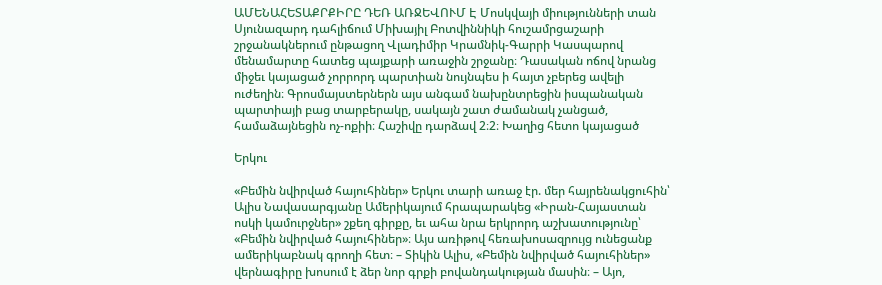ԱՄԵՆԱՀԵՏԱՔՐՔԻՐԸ ԴԵՌ ԱՌՋԵՎՈՒՄ Է Մոսկվայի միությունների տան Սյունազարդ դահլիճում Միխայիլ Բոտվիննիկի հուշամրցաշարի շրջանակներում ընթացող Վլադիմիր Կրամնիկ-Գարրի Կասպարով մենամարտը հատեց պայքարի առաջին շրջանը։ Դասական ոճով նրանց միջեւ կայացած չորրորդ պարտիան նույնպես ի հայտ չբերեց ավելի ուժեղին։ Գրոսմայստերներն այս անգամ նախընտրեցին իսպանական պարտիայի բաց տարբերակը, սակայն շատ ժամանակ չանցած, համաձայնեցին ոչ-ոքիի։ Հաշիվը դարձավ 2։2։ Խաղից հետո կայացած

Երկու

«Բեմին նվիրված հայուհիներ» Երկու տարի առաջ էր. մեր հայրենակցուհին՝ Ալիս Նավասարգյանը Ամերիկայում հրապարակեց «Իրան-Հայաստան ոսկի կամուրջներ» շքեղ գիրքը, եւ ահա նրա երկրորդ աշխատությունը՝ «Բեմին նվիրված հայուհիներ»։ Այս առիթով հեռախոսազրույց ունեցանք ամերիկաբնակ գրողի հետ։ – Տիկին Ալիս, «Բեմին նվիրված հայուհիներ» վերնագիրը խոսում է ձեր նոր գրքի բովանդակության մասին։ – Այո,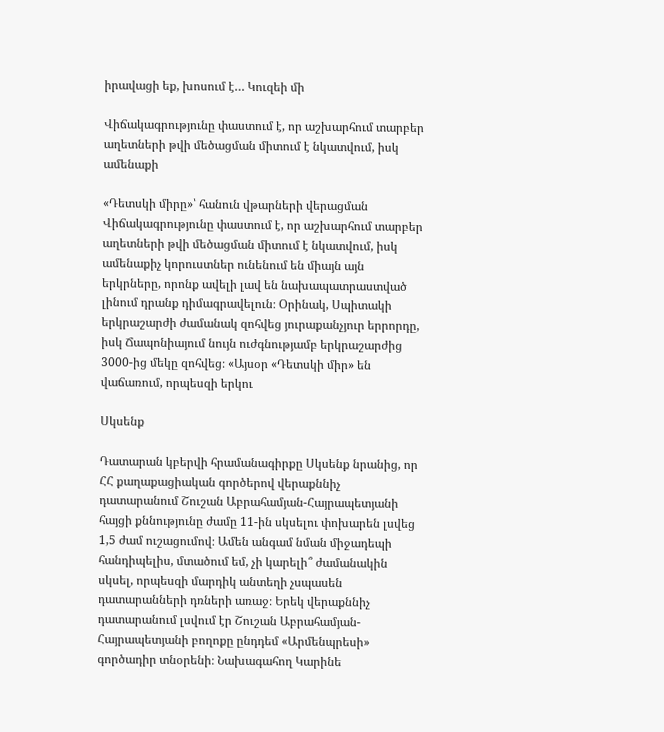իրավացի եք, խոսում է… Կուզեի մի

Վիճակագրությունը փաստում է, որ աշխարհում տարբեր աղետների թվի մեծացման միտում է նկատվում, իսկ ամենաքի

«Դետսկի միրը»՝ հանուն վթարների վերացման Վիճակագրությունը փաստում է, որ աշխարհում տարբեր աղետների թվի մեծացման միտում է նկատվում, իսկ ամենաքիչ կորուստներ ունենում են միայն այն երկրները, որոնք ավելի լավ են նախապատրաստված լինում դրանք դիմագրավելուն։ Օրինակ, Սպիտակի երկրաշարժի ժամանակ զոհվեց յուրաքանչյուր երրորդը, իսկ Ճապոնիայում նույն ուժգնությամբ երկրաշարժից 3000-ից մեկը զոհվեց։ «Այսօր «Դետսկի միր» են վաճառում, որպեսզի երկու

Սկսենք

Դատարան կբերվի հրամանագիրքը Սկսենք նրանից, որ ՀՀ քաղաքացիական գործերով վերաքննիչ դատարանում Շուշան Աբրահամյան-Հայրապետյանի հայցի քննությունը ժամը 11-ին սկսելու փոխարեն լսվեց 1,5 ժամ ուշացումով։ Ամեն անգամ նման միջադեպի հանդիպելիս, մտածում եմ, չի կարելի՞ ժամանակին սկսել, որպեսզի մարդիկ անտեղի չսպասեն դատարանների դռների առաջ։ Երեկ վերաքննիչ դատարանում լսվում էր Շուշան Աբրահամյան-Հայրապետյանի բողոքը ընդդեմ «Արմենպրեսի» գործադիր տնօրենի։ Նախագահող Կարինե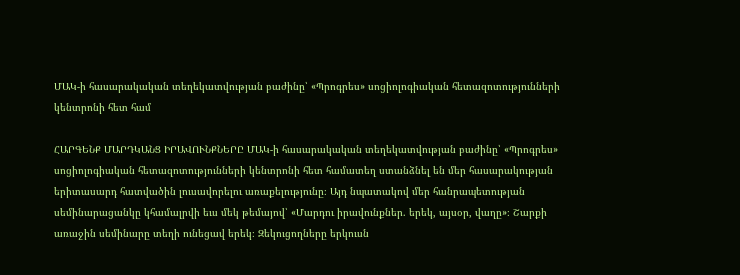ՄԱԿ-ի հասարակական տեղեկատվության բաժինը՝ «Պրոգրես» սոցիոլոգիական հետազոտությունների կենտրոնի հետ համ

ՀԱՐԳԵՆՔ ՄԱՐԴԿԱՆՑ ԻՐԱՎՈՒՆՔՆԵՐԸ ՄԱԿ-ի հասարակական տեղեկատվության բաժինը՝ «Պրոգրես» սոցիոլոգիական հետազոտությունների կենտրոնի հետ համատեղ ստանձնել են մեր հասարակության երիտասարդ հատվածին լուսավորելու առաքելությունը։ Այդ նպատակով մեր հանրապետության սեմինարացանկը կհամալրվի եւս մեկ թեմայով՝ «Մարդու իրավունքներ. երեկ, այսօր, վաղը»։ Շարքի առաջին սեմինարը տեղի ունեցավ երեկ։ Զեկուցողները երկուսն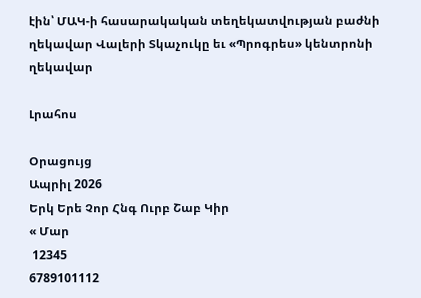էին՝ ՄԱԿ-ի հասարակական տեղեկատվության բաժնի ղեկավար Վալերի Տկաչուկը եւ «Պրոգրես» կենտրոնի ղեկավար

Լրահոս

Օրացույց
Ապրիլ 2026
Երկ Երե Չոր Հնգ Ուրբ Շաբ Կիր
« Մար
 12345
6789101112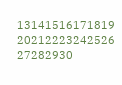13141516171819
20212223242526
27282930